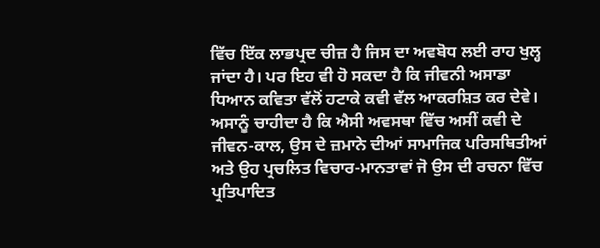ਵਿੱਚ ਇੱਕ ਲਾਭਪ੍ਰਦ ਚੀਜ਼ ਹੈ ਜਿਸ ਦਾ ਅਵਬੋਧ ਲਈ ਰਾਹ ਖੁਲ੍ਹ ਜਾਂਦਾ ਹੈ। ਪਰ ਇਹ ਵੀ ਹੋ ਸਕਦਾ ਹੈ ਕਿ ਜੀਵਨੀ ਅਸਾਡਾ ਧਿਆਨ ਕਵਿਤਾ ਵੱਲੋਂ ਹਟਾਕੇ ਕਵੀ ਵੱਲ ਆਕਰਸ਼ਿਤ ਕਰ ਦੇਵੇ। ਅਸਾਨੂੰ ਚਾਹੀਦਾ ਹੈ ਕਿ ਐਸੀ ਅਵਸਥਾ ਵਿੱਚ ਅਸੀਂ ਕਵੀ ਦੇ ਜੀਵਨ-ਕਾਲ, ਉਸ ਦੇ ਜ਼ਮਾਨੇ ਦੀਆਂ ਸਾਮਾਜਿਕ ਪਰਿਸਥਿਤੀਆਂ ਅਤੇ ਉਹ ਪ੍ਰਚਲਿਤ ਵਿਚਾਰ-ਮਾਨਤਾਵਾਂ ਜੋ ਉਸ ਦੀ ਰਚਨਾ ਵਿੱਚ ਪ੍ਰਤਿਪਾਦਿਤ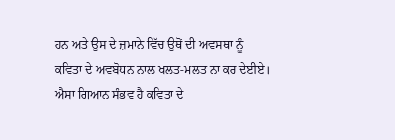ਹਨ ਅਤੇ ਉਸ ਦੇ ਜ਼ਮਾਨੇ ਵਿੱਚ ਉਥੋਂ ਦੀ ਅਵਸਥਾ ਨੂੰ ਕਵਿਤਾ ਦੇ ਅਵਬੋਧਨ ਨਾਲ ਖਲਤ-ਮਲਤ ਨਾ ਕਰ ਦੇਈਏ। ਐਸਾ ਗਿਆਨ ਸੰਭਵ ਹੈ ਕਵਿਤਾ ਦੇ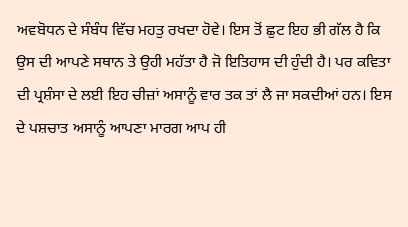ਅਵਬੋਧਨ ਦੇ ਸੰਬੰਧ ਵਿੱਚ ਮਹਤੁ ਰਖਦਾ ਹੋਵੇ। ਇਸ ਤੋਂ ਛੁਟ ਇਹ ਭੀ ਗੱਲ ਹੈ ਕਿ ਉਸ ਦੀ ਆਪਣੇ ਸਥਾਨ ਤੇ ਉਹੀ ਮਹੱਤਾ ਹੈ ਜੋ ਇਤਿਹਾਸ ਦੀ ਹੁੰਦੀ ਹੈ। ਪਰ ਕਵਿਤਾ ਦੀ ਪ੍ਰਸ਼ੰਸਾ ਦੇ ਲਈ ਇਹ ਚੀਜ਼ਾਂ ਅਸਾਨੂੰ ਵਾਰ ਤਕ ਤਾਂ ਲੈ ਜਾ ਸਕਦੀਆਂ ਹਨ। ਇਸ ਦੇ ਪਸ਼ਚਾਤ ਅਸਾਨੂੰ ਆਪਣਾ ਮਾਰਗ ਆਪ ਹੀ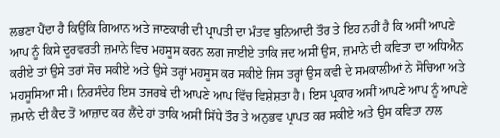ਲਭਣਾ ਪੈਂਦਾ ਹੈ ਕਿਉਂਕਿ ਗਿਆਨ ਅਤੇ ਜਾਣਕਾਰੀ ਦੀ ਪ੍ਰਾਪਤੀ ਦਾ ਮੰਤਵ ਬੁਨਿਆਦੀ ਤੌਰ ਤੇ ਇਹ ਨਹੀਂ ਹੈ ਕਿ ਅਸੀਂ ਆਪਣੇ ਆਪ ਨੂੰ ਕਿਸੇ ਦੂਰਵਰਤੀ ਜ਼ਮਾਨੇ ਵਿਚ ਮਹਸੂਸ ਕਰਨ ਲਗ ਜਾਈਏ ਤਾਕਿ ਜਦ ਅਸੀਂ ਉਸ, ਜ਼ਮਾਨੇ ਦੀ ਕਵਿਤਾ ਦਾ ਅਧਿਐਨ ਕਰੀਏ ਤਾਂ ਉਸੇ ਤਰਾਂ ਸੋਚ ਸਕੀਏ ਅਤੇ ਉਸੇ ਤਰ੍ਹਾਂ ਮਹਸੂਸ ਕਰ ਸਕੀਏ ਜਿਸ ਤਰ੍ਹਾਂ ਉਸ ਕਵੀ ਦੇ ਸਮਕਾਲੀਆਂ ਨੇ ਸੋਚਿਆ ਅਤੇ ਮਹਸੂਸਿਆ ਸੀ। ਨਿਰਸੰਦੇਹ ਇਸ ਤਜਰਬੇ ਦੀ ਆਪਣੇ ਆਪ ਵਿੱਚ ਵਿਸ਼ੇਸ਼ਤਾ ਹੈ। ਇਸ ਪ੍ਰਕਾਰ ਅਸੀਂ ਆਪਣੇ ਆਪ ਨੂੰ ਆਪਣੇ ਜ਼ਮਾਨੇ ਦੀ ਕੈਦ ਤੋਂ ਆਜ਼ਾਦ ਕਰ ਲੈਂਦੇ ਹਾਂ ਤਾਕਿ ਅਸੀਂ ਸਿੱਧੇ ਤੌਰ ਤੇ ਅਨੁਭਵ ਪ੍ਰਾਪਤ ਕਰ ਸਕੀਏ ਅਤੇ ਉਸ ਕਵਿਤਾ ਨਾਲ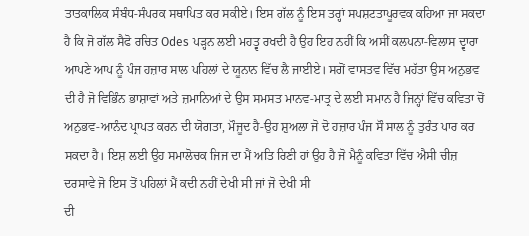ਤਾਤਕਾਲਿਕ ਸੰਬੰਧ-ਸੰਪਰਕ ਸਥਾਪਿਤ ਕਰ ਸਕੀਏ। ਇਸ ਗੱਲ ਨੂੰ ਇਸ ਤਰ੍ਹਾਂ ਸਪਸ਼ਟਤਾਪੂਰਵਕ ਕਹਿਆ ਜਾ ਸਕਦਾ ਹੈ ਕਿ ਜੋ ਗੱਲ ਸੈਫੋ ਰਚਿਤ Odes ਪੜ੍ਹਨ ਲਈ ਮਹਤ੍ਵ ਰਖਦੀ ਹੈ ਉਹ ਇਹ ਨਹੀਂ ਕਿ ਅਸੀਂ ਕਲਪਨਾ-ਵਿਲਾਸ ਦ੍ਵਾਰਾ ਆਪਣੇ ਆਪ ਨੂੰ ਪੰਜ ਹਜ਼ਾਰ ਸਾਲ ਪਹਿਲਾਂ ਦੇ ਯੂਨਾਨ ਵਿੱਚ ਲੈ ਜਾਈਏ। ਸਗੋਂ ਵਾਸਤਵ ਵਿੱਚ ਮਹੱਤਾ ਉਸ ਅਨੁਭਵ ਦੀ ਹੈ ਜੋ ਵਿਭਿੰਨ ਭਾਸ਼ਾਵਾਂ ਅਤੇ ਜ਼ਮਾਨਿਆਂ ਦੇ ਉਸ ਸਮਸਤ ਮਾਨਵ-ਮਾਤ੍ਰ ਦੇ ਲਈ ਸਮਾਨ ਹੈ ਜਿਨ੍ਹਾਂ ਵਿੱਚ ਕਵਿਤਾ ਚੋਂ ਅਨੁਭਵ-ਆਨੰਦ ਪ੍ਰਾਪਤ ਕਰਨ ਦੀ ਯੋਗਤਾ, ਮੌਜੂਦ ਹੈ-ਉਹ ਸ਼ੁਅਲਾ ਜੋ ਦੋ ਹਜ਼ਾਰ ਪੰਜ ਸੌ ਸਾਲ ਨੂੰ ਤੁਰੰਤ ਪਾਰ ਕਰ ਸਕਦਾ ਹੈ। ਇਸ਼ ਲਈ ਉਹ ਸਮਾਲੋਚਕ ਜਿਜ ਦਾ ਮੈਂ ਅਤਿ ਰਿਣੀ ਹਾਂ ਉਹ ਹੈ ਜੋ ਮੈਨੂੰ ਕਵਿਤਾ ਵਿੱਚ ਐਸੀ ਚੀਜ਼ ਦਰਸਾਵੇ ਜੋ ਇਸ ਤੋਂ ਪਹਿਲਾਂ ਮੈਂ ਕਦੀ ਨਹੀਂ ਦੇਖੀ ਸੀ ਜਾਂ ਜੋ ਦੇਖੀ ਸੀ
ਦੀ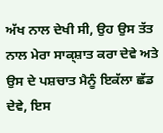ਅੱਖ ਨਾਲ ਦੇਖੀ ਸੀ, ਉਹ ਉਸ ਤੱਤ ਨਾਲ ਮੇਰਾ ਸਾਕ੍ਸ਼ਾਤ ਕਰਾ ਦੇਵੇ ਅਤੇ ਉਸ ਦੇ ਪਸ਼ਚਾਤ ਮੈਨੂੰ ਇਕੱਲਾ ਛੱਡ ਦੇਵੇ, ਇਸ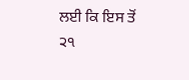ਲਈ ਕਿ ਇਸ ਤੋਂ
੨੧